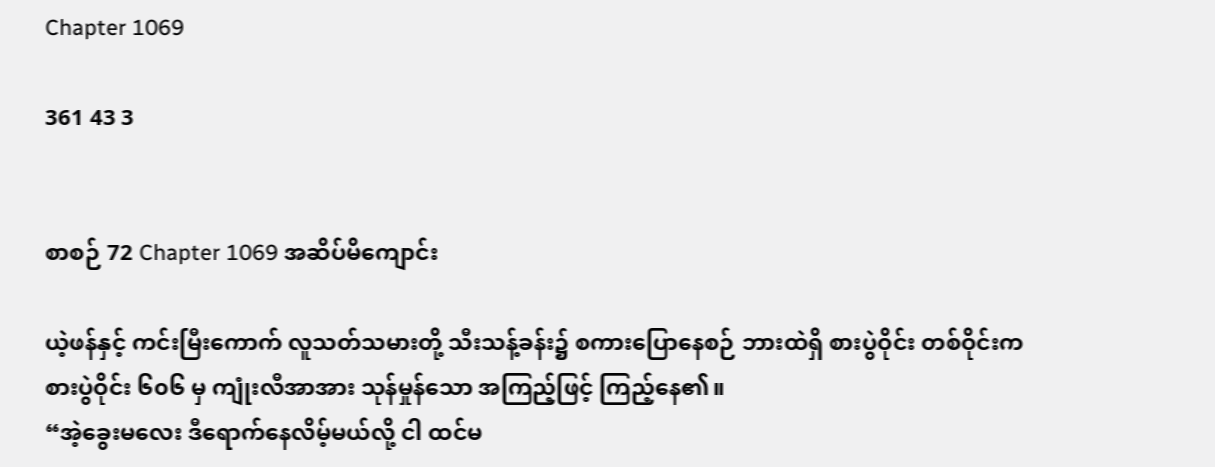Chapter 1069

361 43 3


စာစဉ် 72 Chapter 1069 အဆိပ်မိကျောင်း

ယဲ့ဖန်နှင့် ကင်းမြီးကောက် လူသတ်သမားတို့ သီးသန့်ခန်း၌ စကားပြောနေစဉ် ဘားထဲရှိ စားပွဲဝိုင်း တစ်ဝိုင်းက စားပွဲဝိုင်း ၆၀၆ မှ ကျုံးလီအာအား သုန်မှုန်သော အကြည့်ဖြင့် ကြည့်နေ၏။
“အဲ့ခွေးမလေး ဒီရောက်နေလိမ့်မယ်လို့ ငါ ထင်မ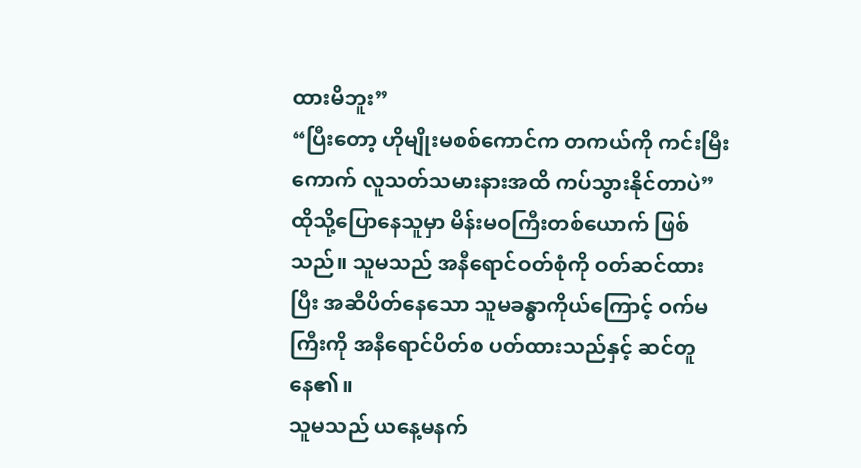ထားမိဘူး”
“ပြီးတော့ ဟိုမျိုးမစစ်ကောင်က တကယ်ကို ကင်းမြီးကောက် လူသတ်သမားနားအထိ ကပ်သွားနိုင်တာပဲ”
ထိုသို့ပြောနေသူမှာ မိန်းမဝကြီးတစ်ယောက် ဖြစ်သည်။ သူမသည် အနီရောင်ဝတ်စုံကို ဝတ်ဆင်ထားပြီး အဆီပိတ်နေသော သူမခန္ဓာကိုယ်ကြောင့် ဝက်မကြီးကို အနီရောင်ပိတ်စ ပတ်ထားသည်နှင့် ဆင်တူနေ၏။
သူမသည် ယနေ့မနက်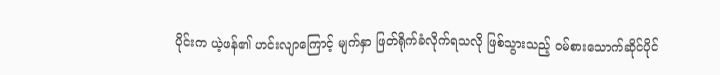ပိုင်းက ယဲ့ဖန်၏ ဟင်းလျာကြောင့် မျက်နှာ ဖြတ်ရိုက်ခံလိုက်ရသလို ဖြစ်သွားသည့် ဝမ်စားသောက်ဆိုင်ပိုင်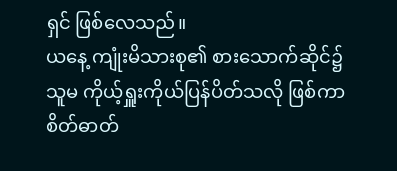ရှင် ဖြစ်လေသည်။
ယနေ့ ကျုံးမိသားစု၏ စားသောက်ဆိုင်၌ သူမ ကိုယ့်ရှူးကိုယ်ပြန်ပိတ်သလို ဖြစ်ကာ စိတ်ဓာတ်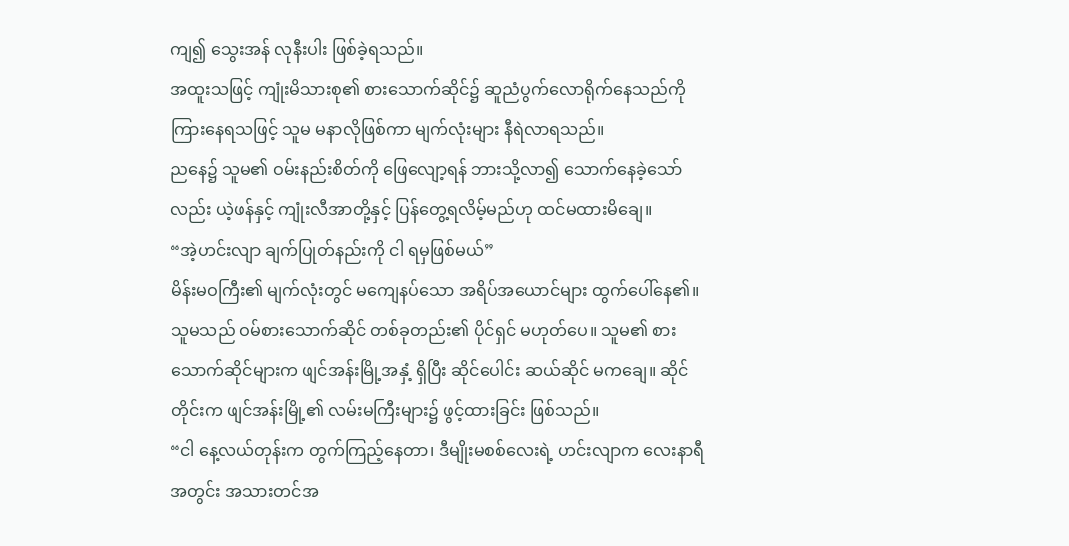ကျ၍ သွေးအန် လုနီးပါး ဖြစ်ခဲ့ရသည်။
အထူးသဖြင့် ကျုံးမိသားစု၏ စားသောက်ဆိုင်၌ ဆူညံပွက်လောရိုက်နေသည်ကို ကြားနေရသဖြင့် သူမ မနာလိုဖြစ်ကာ မျက်လုံးများ နီရဲလာရသည်။
ညနေ၌ သူမ၏ ဝမ်းနည်းစိတ်ကို ဖြေလျော့ရန် ဘားသို့လာ၍ သောက်နေခဲ့သော်လည်း ယဲ့ဖန်နှင့် ကျုံးလီအာတို့နှင့် ပြန်တွေ့ရလိမ့်မည်ဟု ထင်မထားမိချေ။
“အဲ့ဟင်းလျာ ချက်ပြုတ်နည်းကို ငါ ရမှဖြစ်မယ်”
မိန်းမဝကြီး၏ မျက်လုံးတွင် မကျေနပ်သော အရိပ်အယောင်များ ထွက်ပေါ်နေ၏။ သူမသည် ဝမ်စားသောက်ဆိုင် တစ်ခုတည်း၏ ပိုင်ရှင် မဟုတ်ပေ။ သူမ၏ စားသောက်ဆိုင်များက ဖျင်အန်းမြို့အနှံ့ ရှိပြီး ဆိုင်ပေါင်း ဆယ်ဆိုင် မကချေ။ ဆိုင်တိုင်းက ဖျင်အန်းမြို့၏ လမ်းမကြီးများ၌ ဖွင့်ထားခြင်း ဖြစ်သည်။
“ငါ နေ့လယ်တုန်းက တွက်ကြည့်နေတာ၊ ဒီမျိုးမစစ်လေးရဲ့ ဟင်းလျာက လေးနာရီအတွင်း အသားတင်အ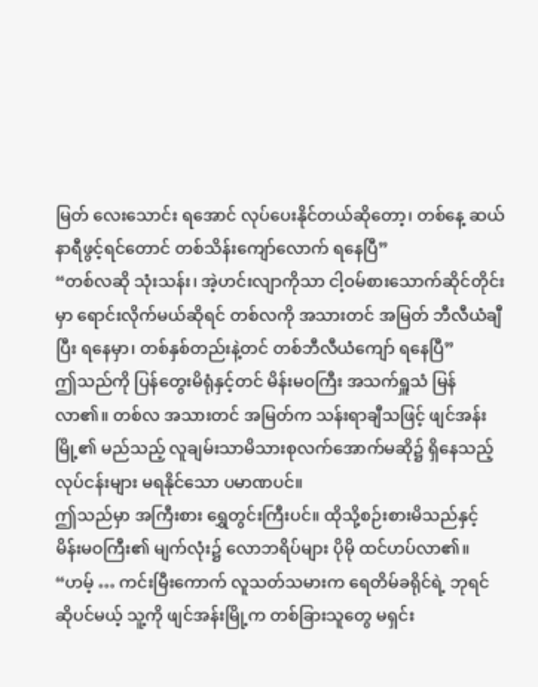မြတ် လေးသောင်း ရအောင် လုပ်ပေးနိုင်တယ်ဆိုတော့၊ တစ်နေ့ ဆယ်နာရီဖွင့်ရင်တောင် တစ်သိန်းကျော်လောက် ရနေပြီ”
“တစ်လဆို သုံးသန်း၊ အဲ့ဟင်းလျာကိုသာ ငါ့ဝမ်စားသောက်ဆိုင်တိုင်းမှာ ရောင်းလိုက်မယ်ဆိုရင် တစ်လကို အသားတင် အမြတ် ဘီလီယံချီပြီး ရနေမှာ၊ တစ်နှစ်တည်းနဲ့တင် တစ်ဘီလီယံကျော် ရနေပြီ”
ဤသည်ကို ပြန်တွေးမိရုံနှင့်တင် မိန်းမဝကြီး အသက်ရှူသံ မြန်လာ၏။ တစ်လ အသားတင် အမြတ်က သန်းရာချီသဖြင့် ဖျင်အန်းမြို့၏ မည်သည့် လူချမ်းသာမိသားစုလက်အောက်မဆို၌ ရှိနေသည့် လုပ်ငန်းများ မရနိုင်သော ပမာဏပင်။
ဤသည်မှာ အကြီးစား ရွှေတွင်းကြီးပင်။ ထိုသို့စဉ်းစားမိသည်နှင့် မိန်းမဝကြီး၏ မျက်လုံး၌ လောဘရိပ်များ ပိုမို ထင်ဟပ်လာ၏။
“ဟမ့် … ကင်းမြီးကောက် လူသတ်သမားက ရေတိမ်ခရိုင်ရဲ့ ဘုရင်ဆိုပင်မယ့် သူ့ကို ဖျင်အန်းမြို့က တစ်ခြားသူတွေ မရှင်း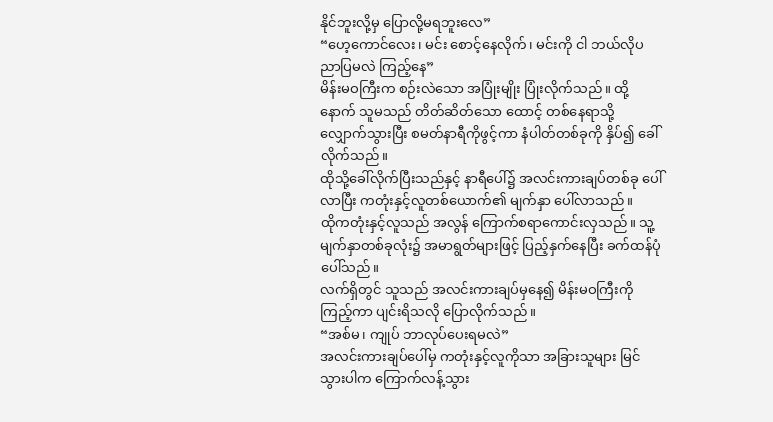နိုင်ဘူးလို့မှ ပြောလို့မရဘူးလေ”
“ဟေ့ကောင်လေး၊ မင်း စောင့်နေလိုက်၊ မင်းကို ငါ ဘယ်လိုပညာပြမလဲ ကြည့်နေ”
မိန်းမဝကြီးက စဉ်းလဲသော အပြုံးမျိုး ပြုံးလိုက်သည်။ ထို့နောက် သူမသည် တိတ်ဆိတ်သော ထောင့် တစ်နေရာသို့ လျှောက်သွားပြီး စမတ်နာရီကိုဖွင့်ကာ နံပါတ်တစ်ခုကို နှိပ်၍ ခေါ်လိုက်သည်။
ထိုသို့ခေါ်လိုက်ပြီးသည်နှင့် နာရီပေါ်၌ အလင်းကားချပ်တစ်ခု ပေါ်လာပြီး ကတုံးနှင့်လူတစ်ယောက်၏ မျက်နှာ ပေါ်လာသည်။
ထိုကတုံးနှင့်လူသည် အလွန် ကြောက်စရာကောင်းလှသည်။ သူ့မျက်နှာတစ်ခုလုံး၌ အမာရွတ်များဖြင့် ပြည့်နှက်နေပြီး ခက်ထန်ပုံ ပေါ်သည်။
လက်ရှိတွင် သူသည် အလင်းကားချပ်မှနေ၍ မိန်းမဝကြီးကို ကြည့်ကာ ပျင်းရိသလို ပြောလိုက်သည်။
“အစ်မ၊ ကျုပ် ဘာလုပ်ပေးရမလဲ”
အလင်းကားချပ်ပေါ်မှ ကတုံးနှင့်လူကိုသာ အခြားသူများ မြင်သွားပါက ကြောက်လန့်သွား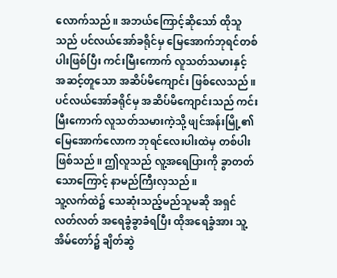လောက်သည်။ အဘယ်ကြောင့်ဆိုသော် ထိုသူသည် ပင်လယ်အော်ခရိုင်မှ မြေအောက်ဘုရင်တစ်ပါးဖြစ်ပြီး ကင်းမြီးကောက် လူသတ်သမားနှင့် အဆင့်တူသော အဆိပ်မိကျောင်း ဖြစ်လေသည်။
ပင်လယ်အော်ခရိုင်မှ အဆိပ်မိကျောင်းသည် ကင်းမြီးကောက် လူသတ်သမားကဲ့သို့ ဖျင်အန်းမြို့၏ မြေအောက်လောက ဘုရင်လေးပါးထဲမှ တစ်ပါး ဖြစ်သည်။ ဤလူသည် လူ့အရေပြားကို ခွာတတ်သောကြောင့် နာမည်ကြီးလှသည်။
သူ့လက်ထဲ၌ သေဆုံးသည့်မည်သူမဆို အရှင်လတ်လတ် အရေခွံခွာခံရပြီး ထိုအရေခွံအား သူ့အိမ်တော်၌ ချိတ်ဆွဲ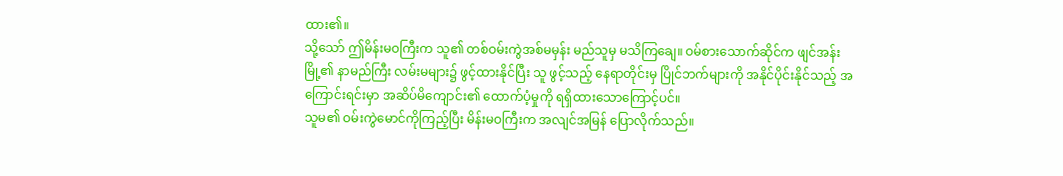ထား၏။
သို့သော် ဤမိန်းမဝကြီးက သူ၏ တစ်ဝမ်းကွဲအစ်မမှန်း မည်သူမှ မသိကြချေ။ ဝမ်စားသောက်ဆိုင်က ဖျင်အန်းမြို့၏ နာမည်ကြီး လမ်းမများ၌ ဖွင့်ထားနိုင်ပြီး သူ ဖွင့်သည့် နေရာတိုင်းမှ ပြိုင်ဘက်များကို အနိုင်ပိုင်းနိုင်သည့် အကြောင်းရင်းမှာ အဆိပ်မိကျောင်း၏ ထောက်ပံ့မှုကို ရရှိထားသောကြောင့်ပင်။
သူမ၏ ဝမ်းကွဲမောင်ကိုကြည့်ပြီး မိန်းမဝကြီးက အလျင်အမြန် ပြောလိုက်သည်။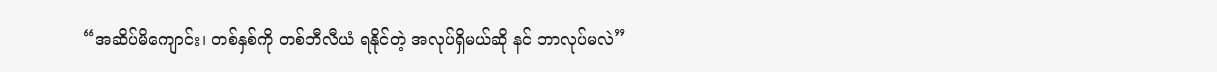“အဆိပ်မိကျောင်း၊ တစ်နှစ်ကို တစ်ဘီလီယံ ရနိုင်တဲ့ အလုပ်ရှိမယ်ဆို နင် ဘာလုပ်မလဲ”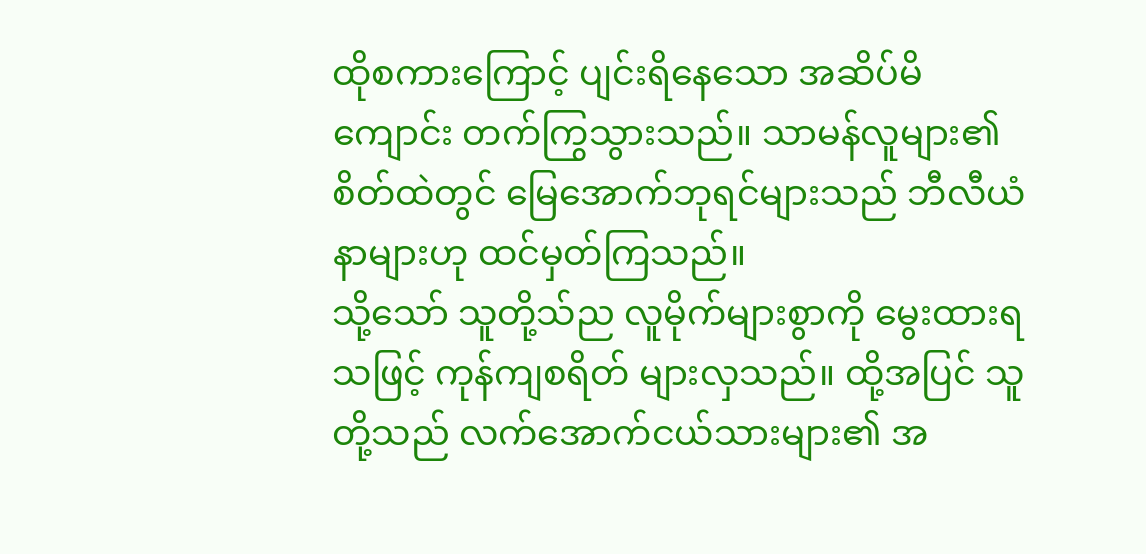ထိုစကားကြောင့် ပျင်းရိနေသော အဆိပ်မိကျောင်း တက်ကြွသွားသည်။ သာမန်လူများ၏ စိတ်ထဲတွင် မြေအောက်ဘုရင်များသည် ဘီလီယံနာများဟု ထင်မှတ်ကြသည်။
သို့သော် သူတို့သ်ည လူမိုက်များစွာကို မွေးထားရသဖြင့် ကုန်ကျစရိတ် များလှသည်။ ထို့အပြင် သူတို့သည် လက်အောက်ငယ်သားများ၏ အ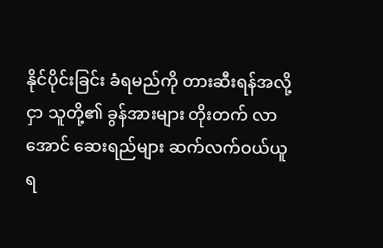နိုင်ပိုင်းခြင်း ခံရမည်ကို တားဆီးရန်အလို့ငှာ သူတို့၏ ခွန်အားများ တိုးတက် လာအောင် ဆေးရည်များ ဆက်လက်ဝယ်ယူရ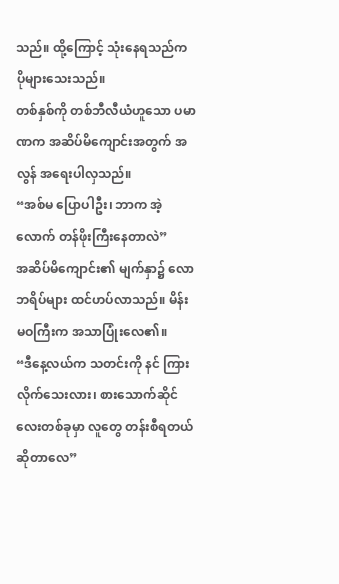သည်။ ထို့ကြောင့် သုံးနေရသည်က ပိုများသေးသည်။
တစ်နှစ်ကို တစ်ဘီလီယံဟူသော ပမာဏက အဆိပ်မိကျောင်းအတွက် အလွန် အရေးပါလှသည်။
“အစ်မ ပြောပါဦး၊ ဘာက အဲ့လောက် တန်ဖိုးကြီးနေတာလဲ”
အဆိပ်မိကျောင်း၏ မျက်နှာ၌ လောဘရိပ်များ ထင်ဟပ်လာသည်။ မိန်းမဝကြီးက အသာပြုံးလေ၏။
“ဒီနေ့လယ်က သတင်းကို နင် ကြားလိုက်သေးလား၊ စားသောက်ဆိုင်လေးတစ်ခုမှာ လူတွေ တန်းစီရတယ် ဆိုတာလေ”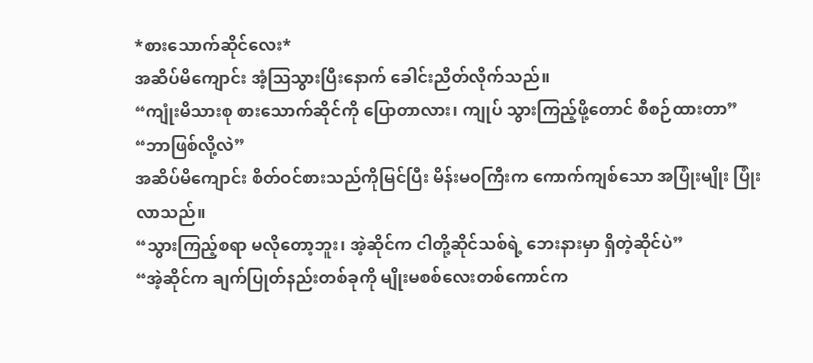*စားသောက်ဆိုင်လေး*
အဆိပ်မိကျောင်း အံ့ဩသွားပြီးနောက် ခေါင်းညိတ်လိုက်သည်။
“ကျုံးမိသားစု စားသောက်ဆိုင်ကို ပြောတာလား၊ ကျုပ် သွားကြည့်ဖို့တောင် စီစဉ်ထားတာ”
“ဘာဖြစ်လို့လဲ”
အဆိပ်မိကျောင်း စိတ်ဝင်စားသည်ကိုမြင်ပြီး မိန်းမဝကြီးက ကောက်ကျစ်သော အပြုံးမျိုး ပြုံးလာသည်။
“သွားကြည့်စရာ မလိုတော့ဘူး၊ အဲ့ဆိုင်က ငါတို့ဆိုင်သစ်ရဲ့ ဘေးနားမှာ ရှိတဲ့ဆိုင်ပဲ”
“အဲ့ဆိုင်က ချက်ပြုတ်နည်းတစ်ခုကို မျိုးမစစ်လေးတစ်ကောင်က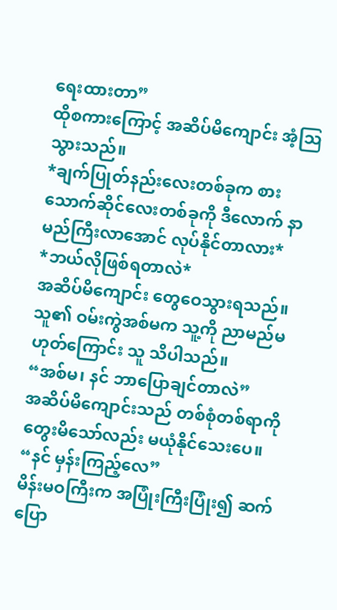ရေးထားတာ”
ထိုစကားကြောင့် အဆိပ်မိကျောင်း အံ့ဩသွားသည်။
*ချက်ပြုတ်နည်းလေးတစ်ခုက စားသောက်ဆိုင်လေးတစ်ခုကို ဒီလောက် နာမည်ကြီးလာအောင် လုပ်နိုင်တာလား*
*ဘယ်လိုဖြစ်ရတာလဲ*
အဆိပ်မိကျောင်း တွေဝေသွားရသည်။ သူ၏ ဝမ်းကွဲအစ်မက သူ့ကို ညာမည်မဟုတ်ကြောင်း သူ သိပါသည်။
“အစ်မ၊ နင် ဘာပြောချင်တာလဲ”
အဆိပ်မိကျောင်းသည် တစ်စုံတစ်ရာကို တွေးမိသော်လည်း မယုံနိုင်သေးပေ။
“နင် မှန်းကြည့်လေ”
မိန်းမဝကြီးက အပြုံးကြီးပြုံး၍ ဆက်ပြော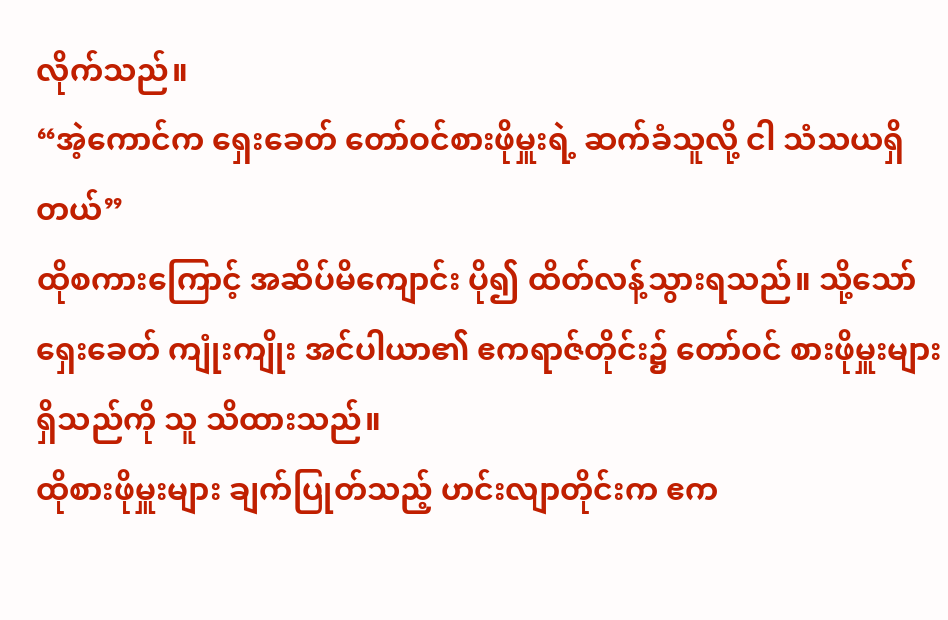လိုက်သည်။
“အဲ့ကောင်က ရှေးခေတ် တော်ဝင်စားဖိုမှူးရဲ့ ဆက်ခံသူလို့ ငါ သံသယရှိတယ်”
ထိုစကားကြောင့် အဆိပ်မိကျောင်း ပို၍ ထိတ်လန့်သွားရသည်။ သို့သော် ရှေးခေတ် ကျုံးကျိုး အင်ပါယာ၏ ဧကရာဇ်တိုင်း၌ တော်ဝင် စားဖိုမှူးများ ရှိသည်ကို သူ သိထားသည်။
ထိုစားဖိုမှူးများ ချက်ပြုတ်သည့် ဟင်းလျာတိုင်းက ဧက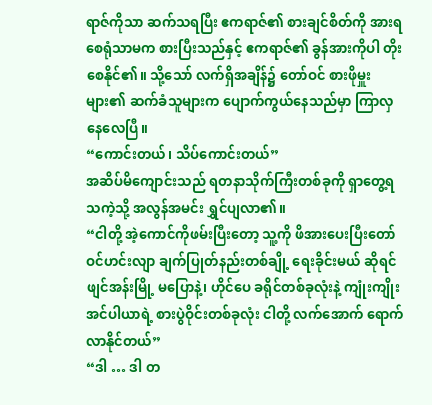ရာဇ်ကိုသာ ဆက်သရပြီး ဧကရာဇ်၏ စားချင်စိတ်ကို အားရစေရုံသာမက စားပြီးသည်နှင့် ဧကရာဇ်၏ ခွန်အားကိုပါ တိုးစေနိုင်၏။ သို့သော် လက်ရှိအချိန်၌ တော်ဝင် စားဖိုမှူးများ၏ ဆက်ခံသူများက ပျောက်ကွယ်နေသည်မှာ ကြာလှနေလေပြီ။
“ကောင်းတယ်၊ သိပ်ကောင်းတယ်”
အဆိပ်မိကျောင်းသည် ရတနာသိုက်ကြီးတစ်ခုကို ရှာတွေ့ရသကဲ့သို့ အလွန်အမင်း ရွှင်ပျလာ၏။
“ငါတို့ အဲ့ကောင်ကိုဖမ်းပြီးတော့ သူ့ကို ဖိအားပေးပြီးတော်ဝင်ဟင်းလျာ ချက်ပြုတ်နည်းတစ်ချို့ ရေးခိုင်းမယ် ဆိုရင် ဖျင်အန်းမြို့ မပြောနဲ့၊ ဟိုင်ပေ ခရိုင်တစ်ခုလုံးနဲ့ ကျုံးကျိုးအင်ပါယာရဲ့ စားပွဲဝိုင်းတစ်ခုလုံး ငါတို့ လက်အောက် ရောက်လာနိုင်တယ်”
“ဒါ … ဒါ တ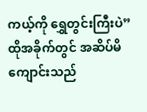ကယ့်ကို ရွှေတွင်းကြီးပဲ”
ထိုအခိုက်တွင် အဆိပ်မိကျောင်းသည်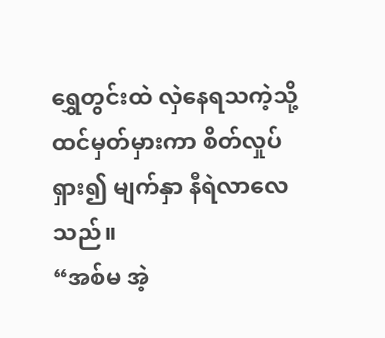ရွှေတွင်းထဲ လှဲနေရသကဲ့သို့ ထင်မှတ်မှားကာ စိတ်လှုပ်ရှား၍ မျက်နှာ နီရဲလာလေသည်။
“အစ်မ အဲ့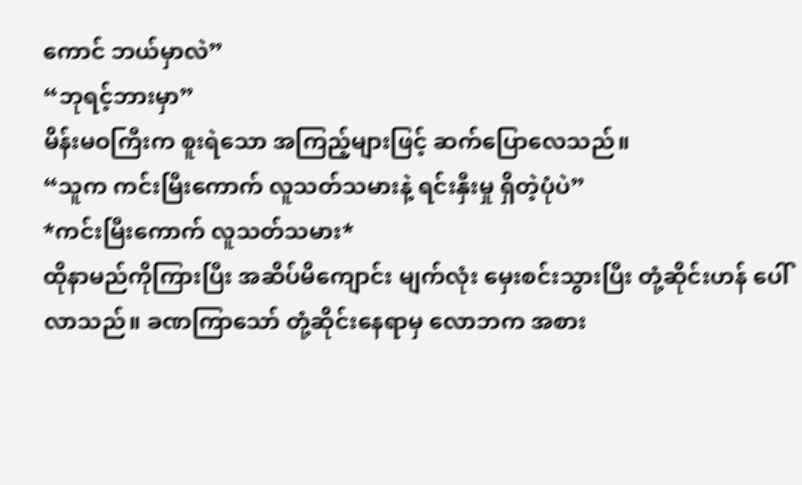ကောင် ဘယ်မှာလဲ”
“ဘုရင့်ဘားမှာ”
မိန်းမဝကြီးက စူးရဲသော အကြည့်များဖြင့် ဆက်ပြောလေသည်။
“သူက ကင်းမြီးကောက် လူသတ်သမားနဲ့ ရင်းနှီးမှု ရှိတဲ့ပုံပဲ”
*ကင်းမြီးကောက် လူသတ်သမား*
ထိုနာမည်ကိုကြားပြီး အဆိပ်မိကျောင်း မျက်လုံး မှေးစင်းသွားပြီး တုံ့ဆိုင်းဟန် ပေါ်လာသည်။ ခဏကြာသော် တုံ့ဆိုင်းနေရာမှ လောဘက အစား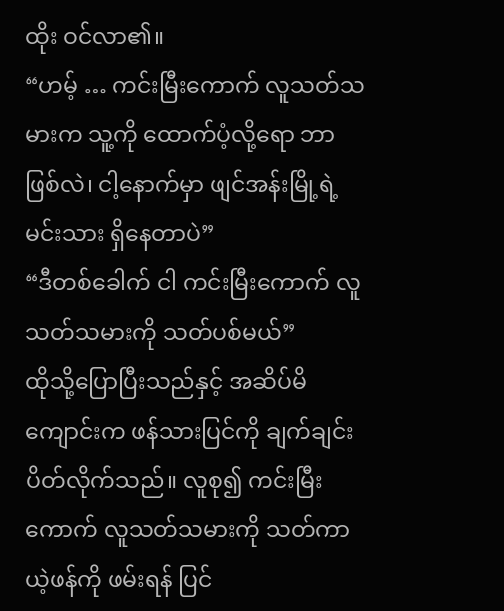ထိုး ဝင်လာ၏။
“ဟမ့် … ကင်းမြီးကောက် လူသတ်သမားက သူ့ကို ထောက်ပံ့လို့ရော ဘာဖြစ်လဲ၊ ငါ့နောက်မှာ ဖျင်အန်းမြို့ရဲ့ မင်းသား ရှိနေတာပဲ”
“ဒီတစ်ခေါက် ငါ ကင်းမြီးကောက် လူသတ်သမားကို သတ်ပစ်မယ်”
ထိုသို့ပြောပြီးသည်နှင့် အဆိပ်မိကျောင်းက ဖန်သားပြင်ကို ချက်ချင်း ပိတ်လိုက်သည်။ လူစု၍ ကင်းမြီးကောက် လူသတ်သမားကို သတ်ကာ ယဲ့ဖန်ကို ဖမ်းရန် ပြင်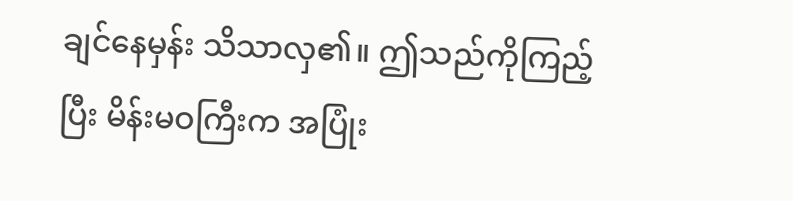ချင်နေမှန်း သိသာလှ၏။ ဤသည်ကိုကြည့်ပြီး မိန်းမဝကြီးက အပြုံး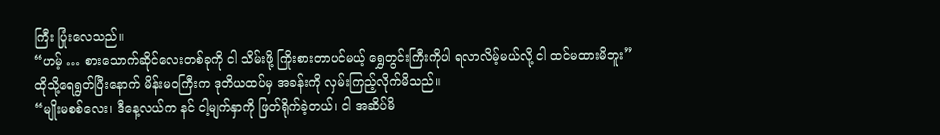ကြီး ပြုံးလေသည်။
“ဟမ့် … စားသောက်ဆိုင်လေးတစ်ခုကို ငါ သိမ်းဖို့ ကြိုးစားတာပင်မယ့် ရွှေတွင်းကြီးကိုပါ ရလာလိမ့်မယ်လို့ ငါ ထင်မထားမိဘူး”
ထိုသို့ရေရွတ်ပြီးနောက် မိန်းမဝကြီးက ဒုတိယထပ်မှ အခန်းကို လှမ်းကြည့်လိုက်မိသည်။
“မျိုးမစစ်လေး၊ ဒီနေ့လယ်က နင် ငါ့မျက်နှာကို ဖြတ်ရိုက်ခဲ့တယ်၊ ငါ အဆိပ်မိ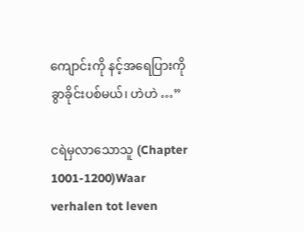ကျောင်းကို နင့်အရေပြားကို ခွာခိုင်းပစ်မယ်၊ ဟဲဟဲ …”

ငရဲမှလာသောသူ (Chapter 1001-1200)Waar verhalen tot leven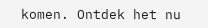komen. Ontdek het nu